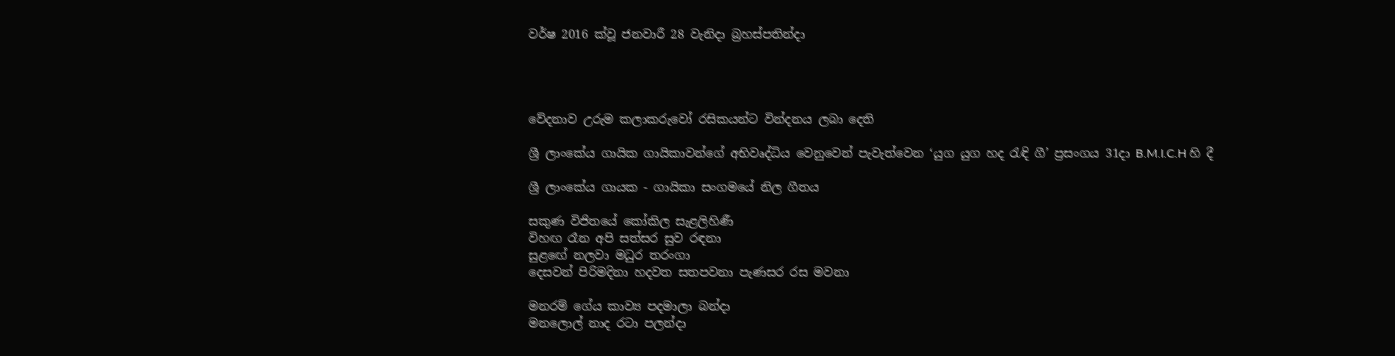වර්ෂ 2016 ක්වූ ජනවාරී 28 වැනිදා බ්‍රහස්පතින්දා




වේදනාව උරුම කලාකරුවෝ රසිකයන්ට වින්දනය ලබා දෙති

ශ්‍රී ලාංකේය ගායික ගායිකාවන්ගේ අභිවෘද්ධිය වෙනුවෙන් පැවැත්වෙන ‘යුග යුග හද රැඳි ගී’ ප්‍රසංගය 31දා B.M.I.C.H හි දී

ශ්‍රී ලාංකේය ගායක - ගායිකා සංගමයේ නිල ගීතය

සකුණ විජිතයේ කෝකිල සැළලිහිණී
විහඟ රෑන අපි සත්සර සුව රඳනා
සුළඟේ නලවා මධුර තරංගා
දෙසවන් පිරිමදිනා හදවත සතපවනා පැණසර රස මවනා

මනරම් ගේය කාව්‍ය පදමාලා බන්දා
මනලොල් නාද රටා පලන්දා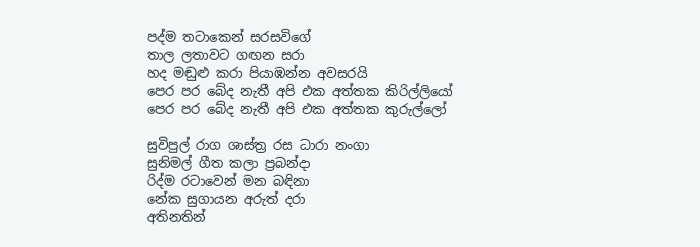පද්ම තටාකෙන් සරසවිගේ
තාල ලතාවට ගඟන සරා
හද මඬුළු කරා පියාඹන්න අවසරයි
පෙර පර බේද නැතී අපි එක අත්තක කිරිල්ලියෝ
පෙර පර බේද නැතී අපි එක අත්තක කුරුල්ලෝ

සුවිපුල් රාග ශාස්ත්‍ර රස ධාරා නංගා
සුනිමල් ගීත කලා ප්‍රබන්දා
රිද්ම රටාවෙන් මන බඳිනා
නේක සුගායන අරුත් දරා
අතිනතින්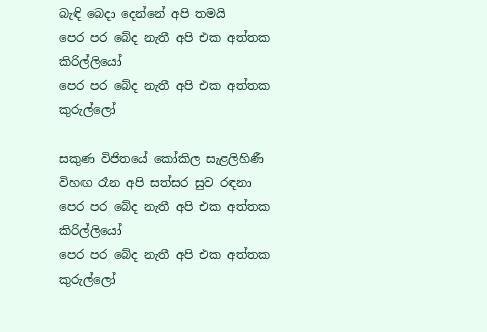බැඳි බෙදා දෙන්නේ අපි තමයි
පෙර පර බේද නැතී අපි එක අත්තක කිරිල්ලියෝ
පෙර පර බේද නැතී අපි එක අත්තක කුරුල්ලෝ

සකුණ විජිතයේ කෝකිල සැළලිහිණී
විහඟ රෑන අපි සත්සර සුව රඳනා
පෙර පර බේද නැතී අපි එක අත්තක කිරිල්ලියෝ
පෙර පර බේද නැතී අපි එක අත්තක කුරුල්ලෝ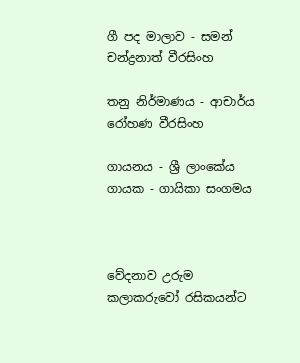ගී පද මාලාව - සමන් චන්ද්‍රනාත් වීරසිංහ

තනු නිර්මාණය - ආචාර්ය රෝහණ වීරසිංහ

ගායනය - ශ්‍රී ලාංකේය ගායක - ගායිකා සංගමය



වේදනාව උරුම කලාකරුවෝ රසිකයන්ට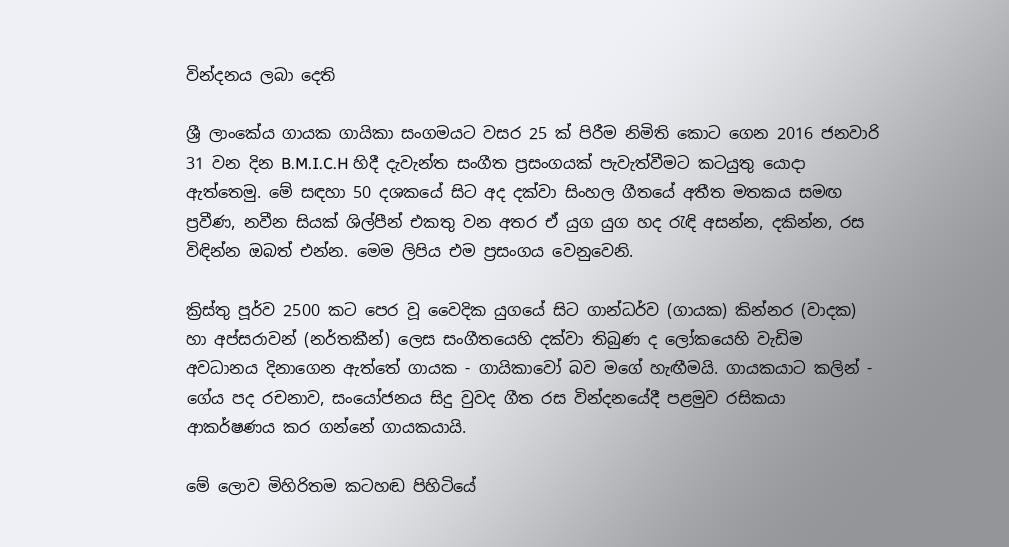වින්දනය ලබා දෙති

ශ්‍රී ලාංකේය ගායක ගායිකා සංගමයට වසර 25 ක් පිරීම නිමිති කොට ගෙන 2016 ජනවාරි 31 වන දින B.M.I.C.H හිදී දැවැන්ත සංගීත ප්‍රසංගයක් පැවැත්වීමට කටයුතු යොදා ඇත්තෙමු. මේ සඳහා 50 දශකයේ සිට අද දක්වා සිංහල ගීතයේ අතීත මතකය සමඟ ප්‍රවීණ, නවීන සියක් ශිල්පීන් එකතු වන අතර ඒ යුග යුග හද රැඳි අසන්න, දකින්න, රස විඳින්න ඔබත් එන්න. මෙම ලිපිය එම ප්‍රසංගය වෙනුවෙනි.

ක්‍රිස්තු පූර්ව 2500 කට පෙර වූ වෛදික යුගයේ සිට ගාන්ධර්ව (ගායක) කින්නර (වාදක) හා අප්සරාවන් (නර්තකීන්) ලෙස සංගීතයෙහි දක්වා තිබුණ ද ලෝකයෙහි වැඩිම අවධානය දිනාගෙන ඇත්තේ ගායක - ගායිකාවෝ බව මගේ හැඟීමයි. ගායකයාට කලින් - ගේය පද රචනාව, සංයෝජනය සිදු වුවද ගීත රස වින්දනයේදී පළමුව රසිකයා ආකර්ෂණය කර ගන්නේ ගායකයායි.

මේ ලොව මිහිරිතම කටහඬ පිහිටියේ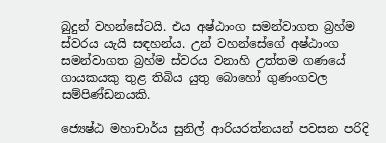බුදුන් වහන්සේටයි. එය අෂ්ඨාංග සමන්වාගත බ්‍රහ්ම ස්වරය යැයි සඳහන්ය. උන් වහන්සේගේ අෂ්ඨාංග සමන්වාගත බ්‍රහ්ම ස්වරය වනාහි උත්තම ගණයේ ගායකයකු තුළ තිබිය යුතු බොහෝ ගුණංගවල සම්පිණ්ඩනයකි.

ජ්‍යෙෂ්ඨ මහාචාර්ය සුනිල් ආරියරත්නයන් පවසන පරිදි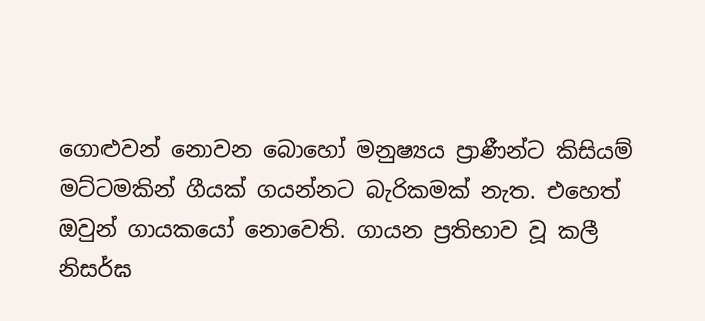ගොළුවන් නොවන බොහෝ මනුෂ්‍යය ප්‍රාණීන්ට කිසියම් මට්ටමකින් ගීයක් ගයන්නට බැරිකමක් නැත. එහෙත් ඔවුන් ගායකයෝ නොවෙති. ගායන ප්‍රතිභාව වූ කලී නිසර්ඝ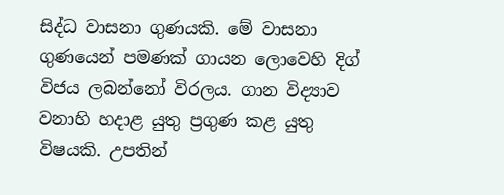සිද්ධ වාසනා ගුණයකි. මේ වාසනා ගුණයෙන් පමණක් ගායන ලොවෙහි දිග් විජය ලබන්නෝ විරලය. ගාන විද්‍යාව වනාහි හදාළ යුතු ප්‍රගුණ කළ යුතු විෂයකි. උපතින්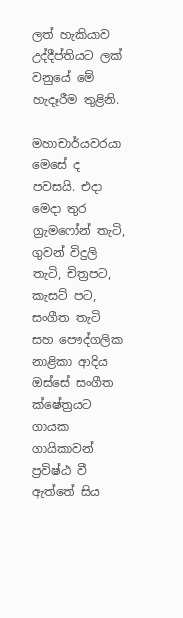ලත් හැකියාව උද්දීප්තියට ලක් වනුයේ මේ හැදෑරීම තුළිනි.

මහාචාර්යවරයා මෙසේ ද පවසයි. එදා මෙදා තුර ග්‍රැමෆෝන් තැටි, ගුවන් විදුලි තැටි, චිත්‍රපට, කැසට් පට, සංගීත තැටි සහ පෞද්ගලික නාළිකා ආදිය ඔස්සේ සංගීත ක්ෂේත්‍රයට ගායක ගායිකාවන් ප්‍රවිෂ්ඨ වී ඇත්තේ සිය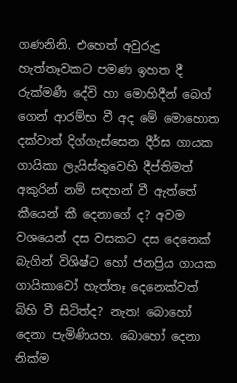ගණනිනි. එහෙත් අවුරුදු හැත්තෑවකට පමණ ඉහත දී රුක්මණී දේවි හා මොහිදීන් බෙග් ගෙන් ආරම්භ වී අද මේ මොහොත දක්වාත් දිග්ගැස්සෙන දීර්ඝ ගායක ගායිකා ලැයිස්තුවෙහි දීප්තිමත් අකුරින් නම් සඳහන් වී ඇත්තේ කීයෙන් කී දෙනාගේ ද? අවම වශයෙන් දස වසකට දස දෙනෙක් බැගින් විශිෂ්ට හෝ ජනප්‍රිය ගායක ගායිකාවෝ හැත්තෑ දෙනෙක්වත් බිහි වී සිටිත්ද? නැත! බොහෝ දෙනා පැමිණියහ. බොහෝ දෙනා නික්ම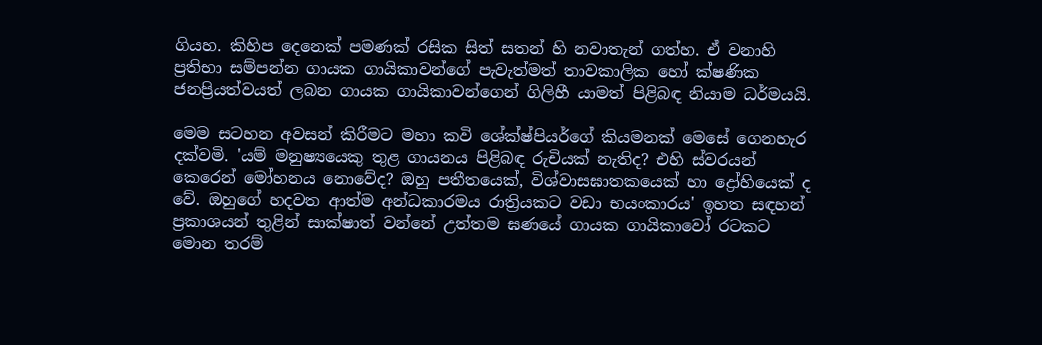ගියහ. කිහිප දෙනෙක් පමණක් රසික සිත් සතන් හි නවාතැන් ගත්හ. ඒ වනාහි ප්‍රතිභා සම්පන්න ගායක ගායිකාවන්ගේ පැවැත්මත් තාවකාලික හෝ ක්ෂණික ජනප්‍රියත්වයත් ලබන ගායක ගායිකාවන්ගෙන් ගිලිහී යාමත් පිළිබඳ නියාම ධර්මයයි.

මෙම සටහන අවසන් කිරීමට මහා කවි ශේක්ෂ්පියර්ගේ කියමනක් මෙසේ ගෙනහැර දක්වමි. 'යම් මනුෂ්‍යයෙකු තුළ ගායනය පිළිබඳ රුචියක් නැතිද? එහි ස්වරයන් කෙරෙන් මෝහනය නොවේද? ඔහු පතීතයෙක්, විශ්වාසඝාතකයෙක් හා ද්‍රෝහියෙක් ද වේ. ඔහුගේ හදවත ආත්ම අන්ධකාරමය රාත්‍රියකට වඩා භයංකාරය' ඉහත සඳහන් ප්‍රකාශයන් තුළින් සාක්ෂාත් වන්නේ උත්තම ඝණයේ ගායක ගායිකාවෝ රටකට මොන තරම්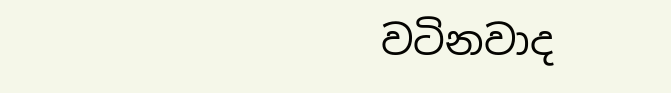වටිනවාද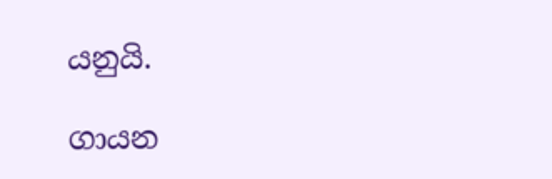යනුයි.

ගායන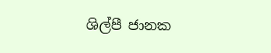ශිල්පී ජානක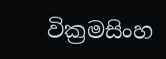වික්‍රමසිංහ